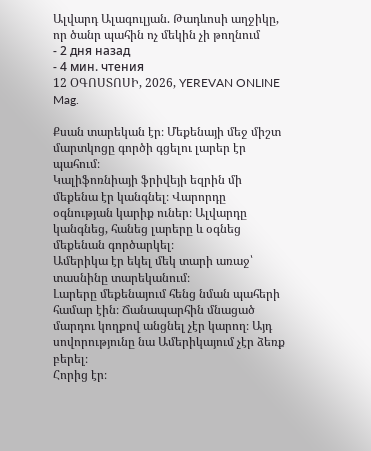Ալվարդ Ալագուլյան. Թադևոսի աղջիկը, որ ծանր պահին ոչ մեկին չի թողնում
- 2 дня назад
- 4 мин. чтения
12 ՕԳՈՍՏՈՍԻ, 2026, YEREVAN ONLINE Mag.

Քսան տարեկան էր։ Մեքենայի մեջ միշտ մարտկոցը գործի գցելու լարեր էր պահում։
Կալիֆոռնիայի ֆրիվեյի եզրին մի մեքենա էր կանգնել։ Վարորդը օգնության կարիք ուներ։ Ալվարդը կանգնեց, հանեց լարերը և օգնեց մեքենան գործարկել։
Ամերիկա էր եկել մեկ տարի առաջ՝ տասնինը տարեկանում։
Լարերը մեքենայում հենց նման պահերի համար էին։ Ճանապարհին մնացած մարդու կողքով անցնել չէր կարող։ Այդ սովորությունը նա Ամերիկայում չէր ձեռք բերել։
Հորից էր։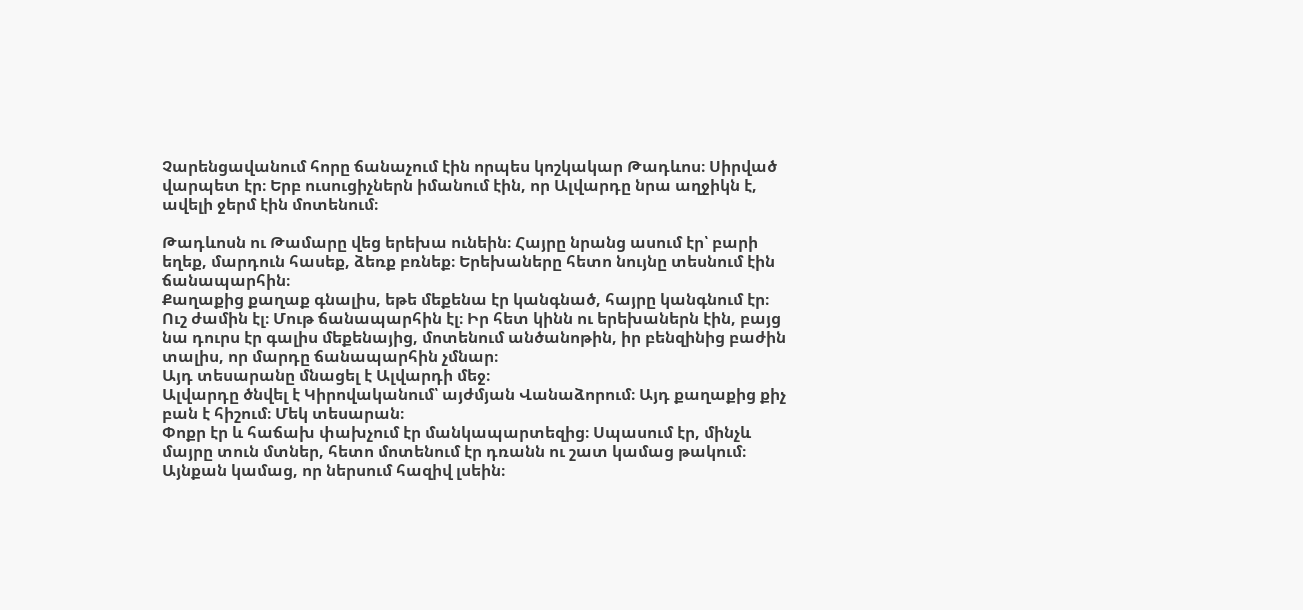Չարենցավանում հորը ճանաչում էին որպես կոշկակար Թադևոս։ Սիրված վարպետ էր։ Երբ ուսուցիչներն իմանում էին, որ Ալվարդը նրա աղջիկն է, ավելի ջերմ էին մոտենում։

Թադևոսն ու Թամարը վեց երեխա ունեին։ Հայրը նրանց ասում էր՝ բարի եղեք, մարդուն հասեք, ձեռք բռնեք։ Երեխաները հետո նույնը տեսնում էին ճանապարհին։
Քաղաքից քաղաք գնալիս, եթե մեքենա էր կանգնած, հայրը կանգնում էր։ Ուշ ժամին էլ։ Մութ ճանապարհին էլ։ Իր հետ կինն ու երեխաներն էին, բայց նա դուրս էր գալիս մեքենայից, մոտենում անծանոթին, իր բենզինից բաժին տալիս, որ մարդը ճանապարհին չմնար։
Այդ տեսարանը մնացել է Ալվարդի մեջ։
Ալվարդը ծնվել է Կիրովականում՝ այժմյան Վանաձորում։ Այդ քաղաքից քիչ բան է հիշում։ Մեկ տեսարան։
Փոքր էր և հաճախ փախչում էր մանկապարտեզից։ Սպասում էր, մինչև մայրը տուն մտներ, հետո մոտենում էր դռանն ու շատ կամաց թակում։ Այնքան կամաց, որ ներսում հազիվ լսեին։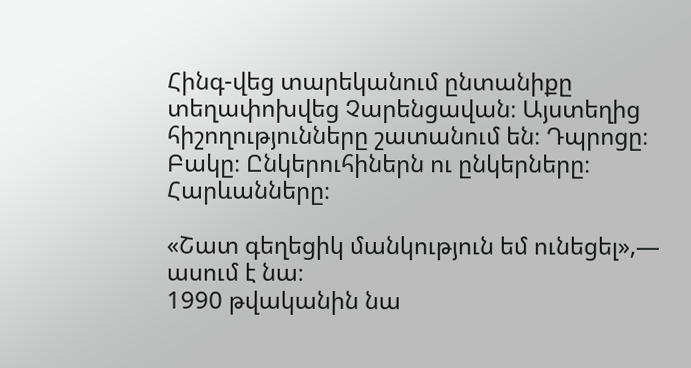Հինգ-վեց տարեկանում ընտանիքը տեղափոխվեց Չարենցավան։ Այստեղից հիշողությունները շատանում են։ Դպրոցը։ Բակը։ Ընկերուհիներն ու ընկերները։ Հարևանները։

«Շատ գեղեցիկ մանկություն եմ ունեցել»,— ասում է նա։
1990 թվականին նա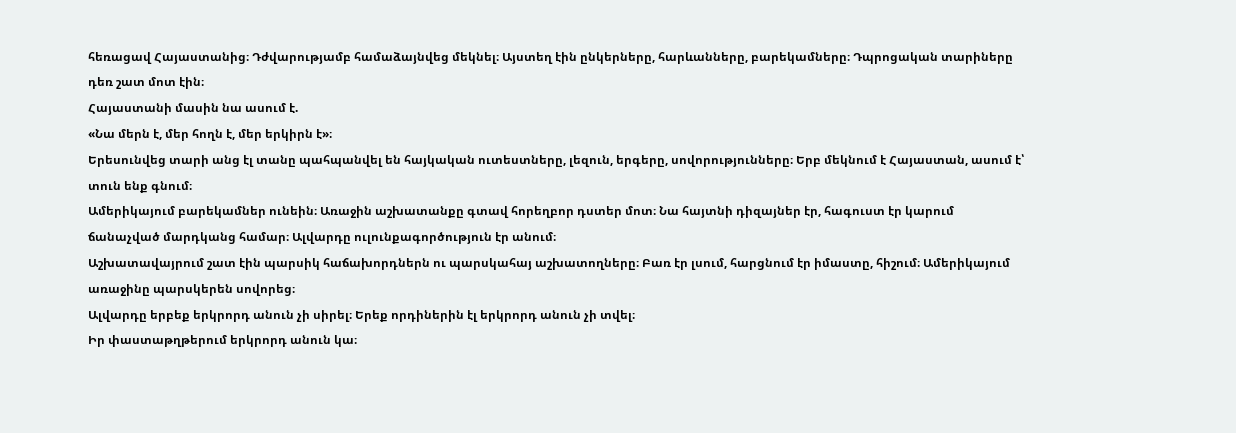հեռացավ Հայաստանից։ Դժվարությամբ համաձայնվեց մեկնել։ Այստեղ էին ընկերները, հարևանները, բարեկամները։ Դպրոցական տարիները դեռ շատ մոտ էին։
Հայաստանի մասին նա ասում է.
«Նա մերն է, մեր հողն է, մեր երկիրն է»։
Երեսունվեց տարի անց էլ տանը պահպանվել են հայկական ուտեստները, լեզուն, երգերը, սովորությունները։ Երբ մեկնում է Հայաստան, ասում է՝ տուն ենք գնում։
Ամերիկայում բարեկամներ ունեին։ Առաջին աշխատանքը գտավ հորեղբոր դստեր մոտ։ Նա հայտնի դիզայներ էր, հագուստ էր կարում ճանաչված մարդկանց համար։ Ալվարդը ուլունքագործություն էր անում։
Աշխատավայրում շատ էին պարսիկ հաճախորդներն ու պարսկահայ աշխատողները։ Բառ էր լսում, հարցնում էր իմաստը, հիշում։ Ամերիկայում առաջինը պարսկերեն սովորեց։
Ալվարդը երբեք երկրորդ անուն չի սիրել։ Երեք որդիներին էլ երկրորդ անուն չի տվել։
Իր փաստաթղթերում երկրորդ անուն կա։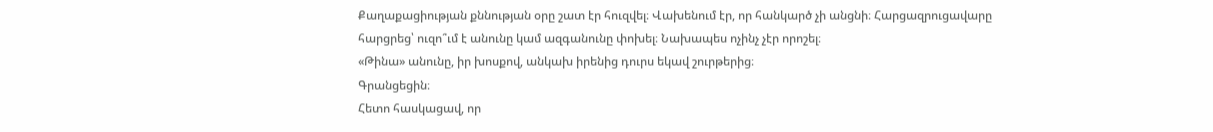Քաղաքացիության քննության օրը շատ էր հուզվել։ Վախենում էր, որ հանկարծ չի անցնի։ Հարցազրուցավարը հարցրեց՝ ուզո՞ւմ է անունը կամ ազգանունը փոխել։ Նախապես ոչինչ չէր որոշել։
«Թինա» անունը, իր խոսքով, անկախ իրենից դուրս եկավ շուրթերից։
Գրանցեցին։
Հետո հասկացավ, որ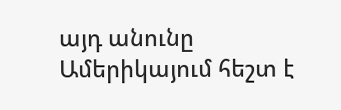այդ անունը Ամերիկայում հեշտ է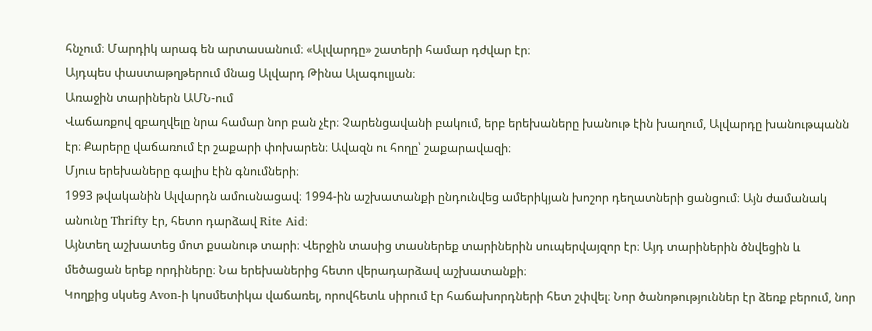հնչում։ Մարդիկ արագ են արտասանում։ «Ալվարդը» շատերի համար դժվար էր։
Այդպես փաստաթղթերում մնաց Ալվարդ Թինա Ալագուլյան։
Առաջին տարիներն ԱՄՆ-ում
Վաճառքով զբաղվելը նրա համար նոր բան չէր։ Չարենցավանի բակում, երբ երեխաները խանութ էին խաղում, Ալվարդը խանութպանն էր։ Քարերը վաճառում էր շաքարի փոխարեն։ Ավազն ու հողը՝ շաքարավազի։
Մյուս երեխաները գալիս էին գնումների։
1993 թվականին Ալվարդն ամուսնացավ։ 1994-ին աշխատանքի ընդունվեց ամերիկյան խոշոր դեղատների ցանցում։ Այն ժամանակ անունը Thrifty էր, հետո դարձավ Rite Aid։
Այնտեղ աշխատեց մոտ քսանութ տարի։ Վերջին տասից տասներեք տարիներին սուպերվայզոր էր։ Այդ տարիներին ծնվեցին և մեծացան երեք որդիները։ Նա երեխաներից հետո վերադարձավ աշխատանքի։
Կողքից սկսեց Avon-ի կոսմետիկա վաճառել, որովհետև սիրում էր հաճախորդների հետ շփվել։ Նոր ծանոթություններ էր ձեռք բերում, նոր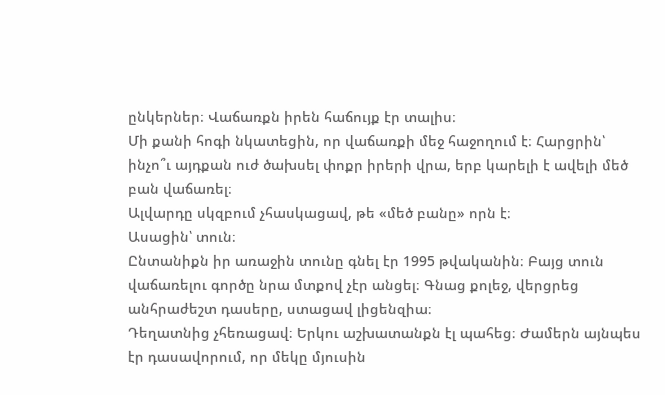ընկերներ։ Վաճառքն իրեն հաճույք էր տալիս։
Մի քանի հոգի նկատեցին, որ վաճառքի մեջ հաջողում է։ Հարցրին՝ ինչո՞ւ այդքան ուժ ծախսել փոքր իրերի վրա, երբ կարելի է ավելի մեծ բան վաճառել։
Ալվարդը սկզբում չհասկացավ, թե «մեծ բանը» որն է։
Ասացին՝ տուն։
Ընտանիքն իր առաջին տունը գնել էր 1995 թվականին։ Բայց տուն վաճառելու գործը նրա մտքով չէր անցել։ Գնաց քոլեջ, վերցրեց անհրաժեշտ դասերը, ստացավ լիցենզիա։
Դեղատնից չհեռացավ։ Երկու աշխատանքն էլ պահեց։ Ժամերն այնպես էր դասավորում, որ մեկը մյուսին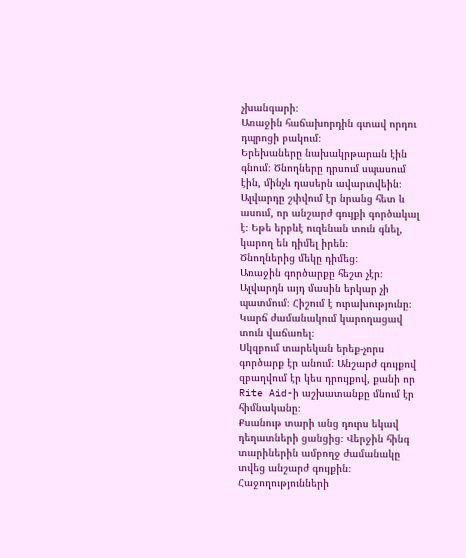չխանգարի։
Առաջին հաճախորդին գտավ որդու դպրոցի բակում։
Երեխաները նախակրթարան էին գնում։ Ծնողները դրսում սպասում էին, մինչև դասերն ավարտվեին։ Ալվարդը շփվում էր նրանց հետ և ասում, որ անշարժ գույքի գործակալ է։ Եթե երբևէ ուզենան տուն գնել, կարող են դիմել իրեն։
Ծնողներից մեկը դիմեց։
Առաջին գործարքը հեշտ չէր։ Ալվարդն այդ մասին երկար չի պատմում։ Հիշում է ուրախությունը։ Կարճ ժամանակում կարողացավ տուն վաճառել։
Սկզբում տարեկան երեք-չորս գործարք էր անում։ Անշարժ գույքով զբաղվում էր կես դրույքով, քանի որ Rite Aid-ի աշխատանքը մնում էր հիմնականը։
Քսանութ տարի անց դուրս եկավ դեղատների ցանցից։ Վերջին հինգ տարիներին ամբողջ ժամանակը տվեց անշարժ գույքին։
Հաջողությունների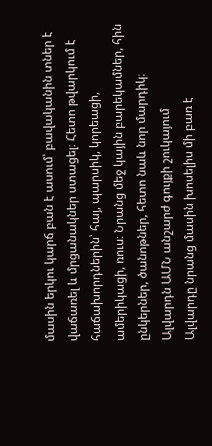մասին երկու կարճ բան է ասում՝ բավականին տներ է վաճառել և մրցանակներ ստացել։ Հետո թվարկում է հաճախորդներին՝ հայ, պարսիկ, կորեացի, ամերիկացի, ռուս։ Նրանց մեջ կային բարեկամներ, հին ընկերներ, ծանոթներ, հետո նաև նոր մարդիկ։
Ալվարդն ԱՄՆ անշարժ գույքի շուկայում
Ալվարդը նրանց մասին խոսելիս մի բառ է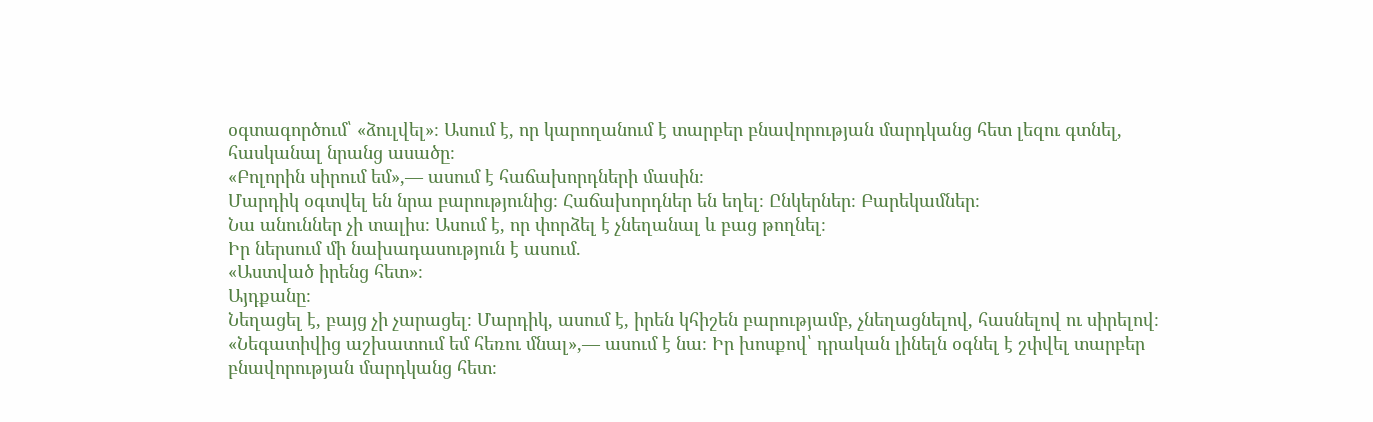օգտագործում՝ «ձուլվել»։ Ասում է, որ կարողանում է տարբեր բնավորության մարդկանց հետ լեզու գտնել, հասկանալ նրանց ասածը։
«Բոլորին սիրում եմ»,— ասում է հաճախորդների մասին։
Մարդիկ օգտվել են նրա բարությունից։ Հաճախորդներ են եղել։ Ընկերներ։ Բարեկամներ։
Նա անուններ չի տալիս։ Ասում է, որ փորձել է չնեղանալ և բաց թողնել։
Իր ներսում մի նախադասություն է ասում.
«Աստված իրենց հետ»։
Այդքանը։
Նեղացել է, բայց չի չարացել։ Մարդիկ, ասում է, իրեն կհիշեն բարությամբ, չնեղացնելով, հասնելով ու սիրելով։
«Նեգատիվից աշխատում եմ հեռու մնալ»,— ասում է նա։ Իր խոսքով՝ դրական լինելն օգնել է շփվել տարբեր բնավորության մարդկանց հետ։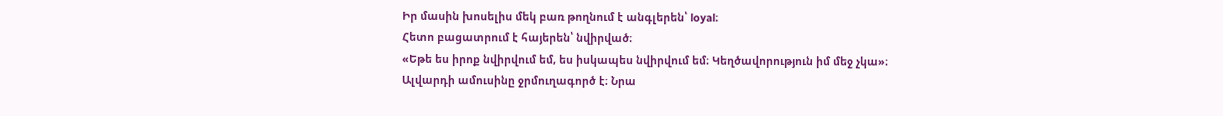Իր մասին խոսելիս մեկ բառ թողնում է անգլերեն՝ loyal։
Հետո բացատրում է հայերեն՝ նվիրված։
«Եթե ես իրոք նվիրվում եմ, ես իսկապես նվիրվում եմ։ Կեղծավորություն իմ մեջ չկա»։
Ալվարդի ամուսինը ջրմուղագործ է։ Նրա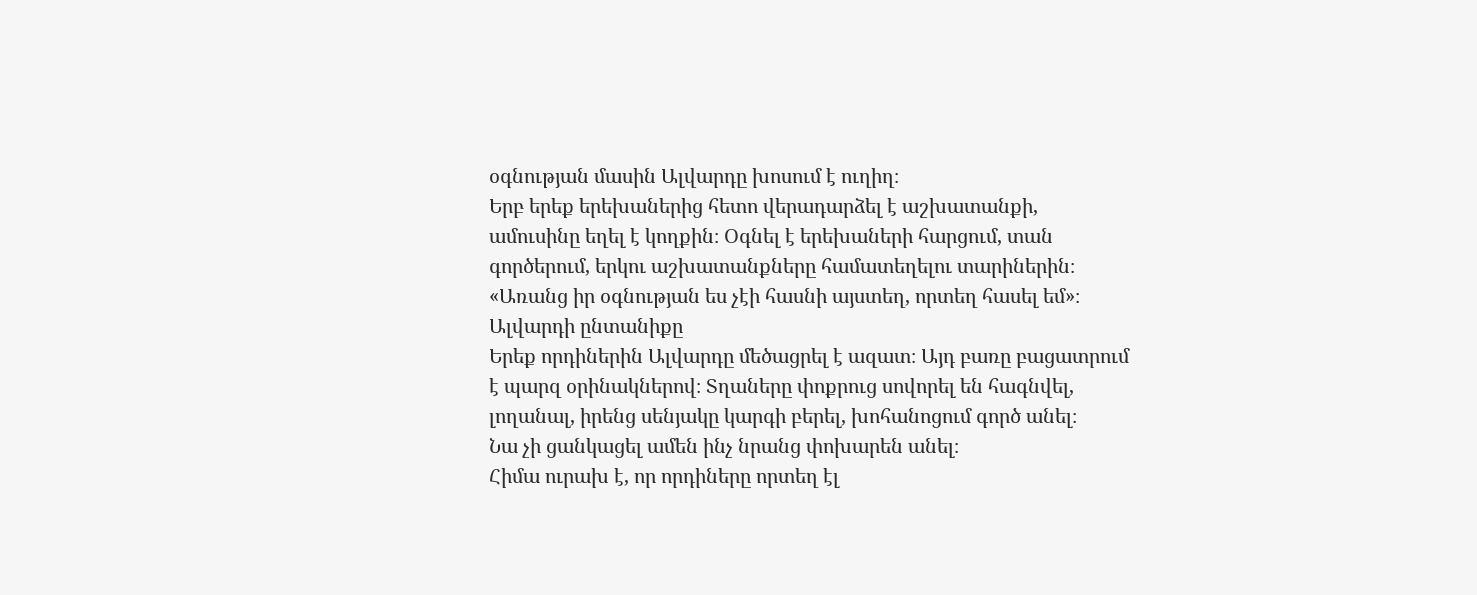օգնության մասին Ալվարդը խոսում է ուղիղ։
Երբ երեք երեխաներից հետո վերադարձել է աշխատանքի, ամուսինը եղել է կողքին։ Օգնել է երեխաների հարցում, տան գործերում, երկու աշխատանքները համատեղելու տարիներին։
«Առանց իր օգնության ես չէի հասնի այստեղ, որտեղ հասել եմ»։
Ալվարդի ընտանիքը
Երեք որդիներին Ալվարդը մեծացրել է ազատ։ Այդ բառը բացատրում է պարզ օրինակներով։ Տղաները փոքրուց սովորել են հագնվել, լողանալ, իրենց սենյակը կարգի բերել, խոհանոցում գործ անել։
Նա չի ցանկացել ամեն ինչ նրանց փոխարեն անել։
Հիմա ուրախ է, որ որդիները որտեղ էլ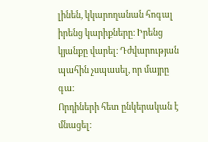լինեն, կկարողանան հոգալ իրենց կարիքները։ Իրենց կյանքը վարել։ Դժվարության պահին չսպասել, որ մայրը գա։
Որդիների հետ ընկերական է մնացել։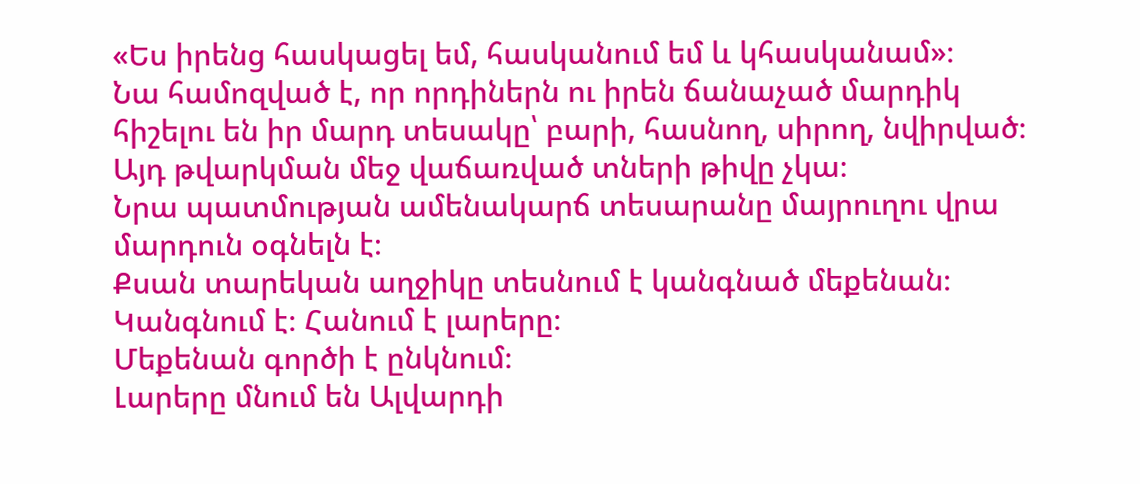«Ես իրենց հասկացել եմ, հասկանում եմ և կհասկանամ»։
Նա համոզված է, որ որդիներն ու իրեն ճանաչած մարդիկ հիշելու են իր մարդ տեսակը՝ բարի, հասնող, սիրող, նվիրված։
Այդ թվարկման մեջ վաճառված տների թիվը չկա։
Նրա պատմության ամենակարճ տեսարանը մայրուղու վրա մարդուն օգնելն է։
Քսան տարեկան աղջիկը տեսնում է կանգնած մեքենան։ Կանգնում է։ Հանում է լարերը։
Մեքենան գործի է ընկնում։
Լարերը մնում են Ալվարդի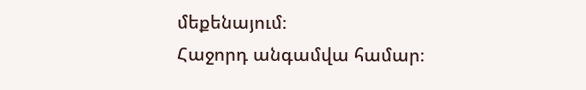մեքենայում։
Հաջորդ անգամվա համար։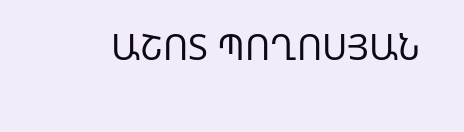ԱՇՈՏ ՊՈՂՈՍՅԱՆ